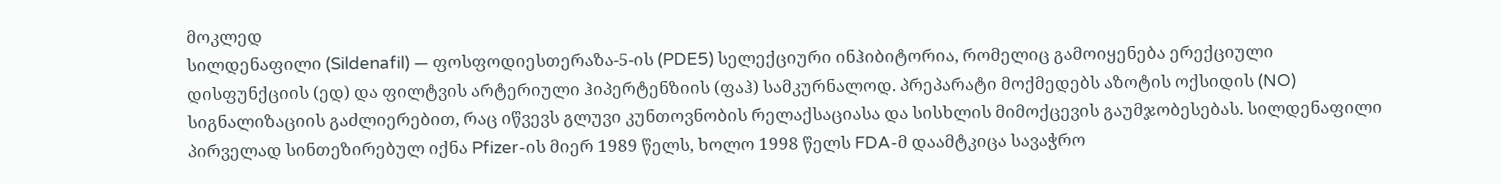მოკლედ
სილდენაფილი (Sildenafil) — ფოსფოდიესთერაზა-5-ის (PDE5) სელექციური ინჰიბიტორია, რომელიც გამოიყენება ერექციული დისფუნქციის (ედ) და ფილტვის არტერიული ჰიპერტენზიის (ფაჰ) სამკურნალოდ. პრეპარატი მოქმედებს აზოტის ოქსიდის (NO) სიგნალიზაციის გაძლიერებით, რაც იწვევს გლუვი კუნთოვნობის რელაქსაციასა და სისხლის მიმოქცევის გაუმჯობესებას. სილდენაფილი პირველად სინთეზირებულ იქნა Pfizer-ის მიერ 1989 წელს, ხოლო 1998 წელს FDA-მ დაამტკიცა სავაჭრო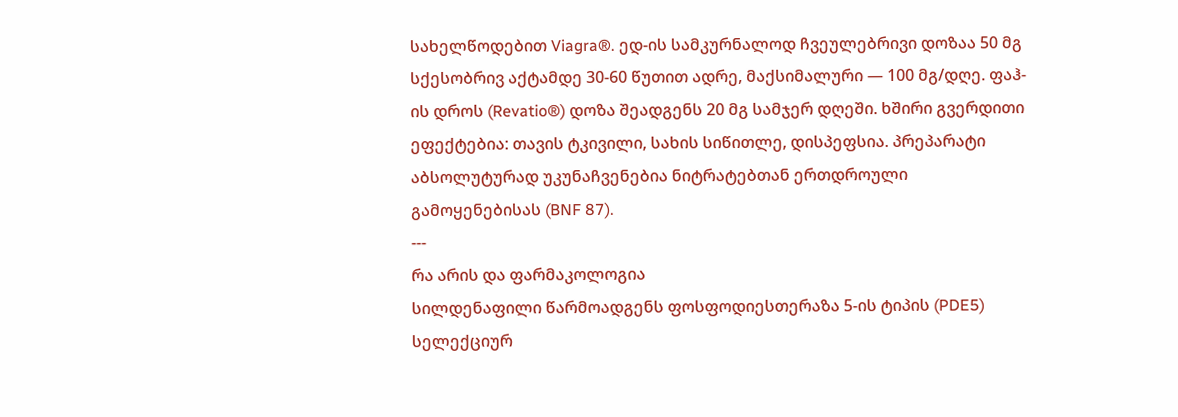სახელწოდებით Viagra®. ედ-ის სამკურნალოდ ჩვეულებრივი დოზაა 50 მგ სქესობრივ აქტამდე 30-60 წუთით ადრე, მაქსიმალური — 100 მგ/დღე. ფაჰ-ის დროს (Revatio®) დოზა შეადგენს 20 მგ სამჯერ დღეში. ხშირი გვერდითი ეფექტებია: თავის ტკივილი, სახის სიწითლე, დისპეფსია. პრეპარატი აბსოლუტურად უკუნაჩვენებია ნიტრატებთან ერთდროული გამოყენებისას (BNF 87).
---
რა არის და ფარმაკოლოგია
სილდენაფილი წარმოადგენს ფოსფოდიესთერაზა 5-ის ტიპის (PDE5) სელექციურ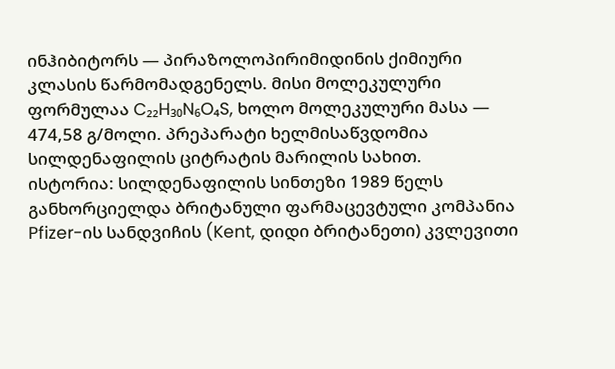ინჰიბიტორს — პირაზოლოპირიმიდინის ქიმიური კლასის წარმომადგენელს. მისი მოლეკულური ფორმულაა C₂₂H₃₀N₆O₄S, ხოლო მოლეკულური მასა — 474,58 გ/მოლი. პრეპარატი ხელმისაწვდომია სილდენაფილის ციტრატის მარილის სახით.
ისტორია: სილდენაფილის სინთეზი 1989 წელს განხორციელდა ბრიტანული ფარმაცევტული კომპანია Pfizer-ის სანდვიჩის (Kent, დიდი ბრიტანეთი) კვლევითი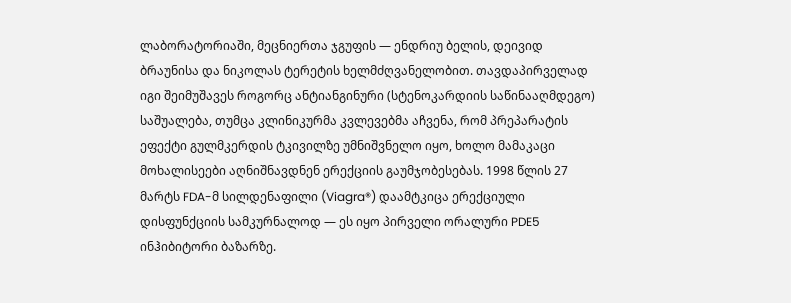ლაბორატორიაში, მეცნიერთა ჯგუფის — ენდრიუ ბელის, დეივიდ ბრაუნისა და ნიკოლას ტერეტის ხელმძღვანელობით. თავდაპირველად იგი შეიმუშავეს როგორც ანტიანგინური (სტენოკარდიის საწინააღმდეგო) საშუალება, თუმცა კლინიკურმა კვლევებმა აჩვენა, რომ პრეპარატის ეფექტი გულმკერდის ტკივილზე უმნიშვნელო იყო, ხოლო მამაკაცი მოხალისეები აღნიშნავდნენ ერექციის გაუმჯობესებას. 1998 წლის 27 მარტს FDA-მ სილდენაფილი (Viagra®) დაამტკიცა ერექციული დისფუნქციის სამკურნალოდ — ეს იყო პირველი ორალური PDE5 ინჰიბიტორი ბაზარზე.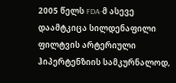2005 წელს FDA-მ ასევე დაამტკიცა სილდენაფილი ფილტვის არტერიული ჰიპერტენზიის სამკურნალოდ,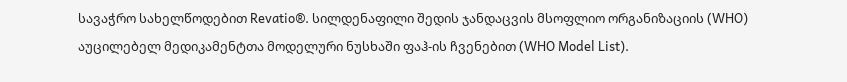სავაჭრო სახელწოდებით Revatio®. სილდენაფილი შედის ჯანდაცვის მსოფლიო ორგანიზაციის (WHO) აუცილებელ მედიკამენტთა მოდელური ნუსხაში ფაჰ-ის ჩვენებით (WHO Model List).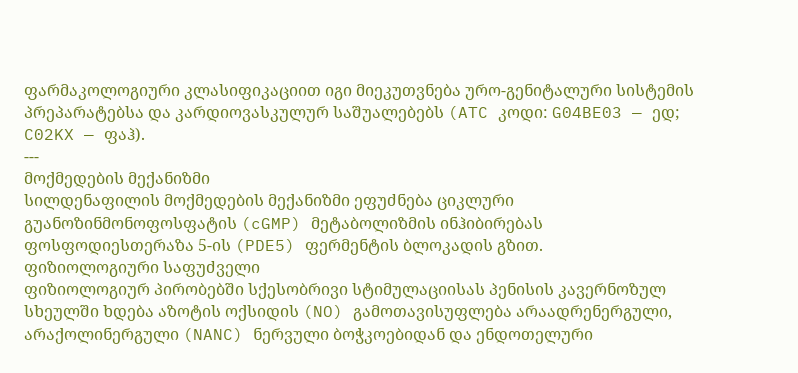ფარმაკოლოგიური კლასიფიკაციით იგი მიეკუთვნება ურო-გენიტალური სისტემის პრეპარატებსა და კარდიოვასკულურ საშუალებებს (ATC კოდი: G04BE03 — ედ; C02KX — ფაჰ).
---
მოქმედების მექანიზმი
სილდენაფილის მოქმედების მექანიზმი ეფუძნება ციკლური გუანოზინმონოფოსფატის (cGMP) მეტაბოლიზმის ინჰიბირებას ფოსფოდიესთერაზა 5-ის (PDE5) ფერმენტის ბლოკადის გზით.
ფიზიოლოგიური საფუძველი
ფიზიოლოგიურ პირობებში სქესობრივი სტიმულაციისას პენისის კავერნოზულ სხეულში ხდება აზოტის ოქსიდის (NO) გამოთავისუფლება არაადრენერგული, არაქოლინერგული (NANC) ნერვული ბოჭკოებიდან და ენდოთელური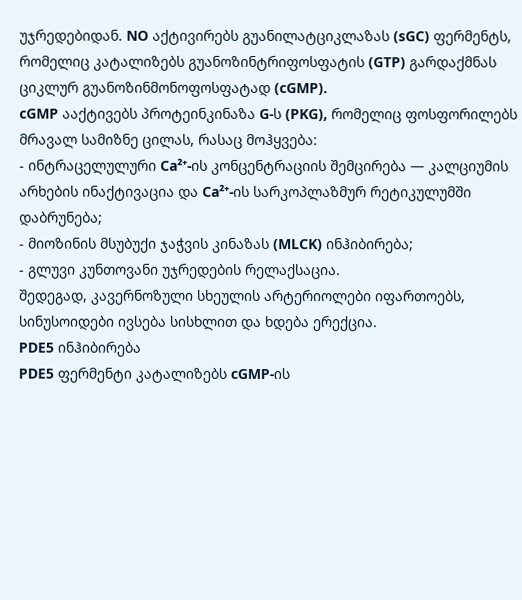უჯრედებიდან. NO აქტივირებს გუანილატციკლაზას (sGC) ფერმენტს, რომელიც კატალიზებს გუანოზინტრიფოსფატის (GTP) გარდაქმნას ციკლურ გუანოზინმონოფოსფატად (cGMP).
cGMP ააქტივებს პროტეინკინაზა G-ს (PKG), რომელიც ფოსფორილებს მრავალ სამიზნე ცილას, რასაც მოჰყვება:
- ინტრაცელულური Ca²⁺-ის კონცენტრაციის შემცირება — კალციუმის არხების ინაქტივაცია და Ca²⁺-ის სარკოპლაზმურ რეტიკულუმში დაბრუნება;
- მიოზინის მსუბუქი ჯაჭვის კინაზას (MLCK) ინჰიბირება;
- გლუვი კუნთოვანი უჯრედების რელაქსაცია.
შედეგად, კავერნოზული სხეულის არტერიოლები იფართოებს, სინუსოიდები ივსება სისხლით და ხდება ერექცია.
PDE5 ინჰიბირება
PDE5 ფერმენტი კატალიზებს cGMP-ის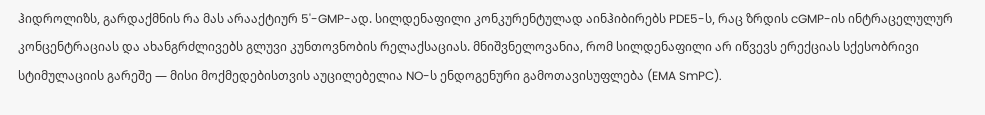ჰიდროლიზს, გარდაქმნის რა მას არააქტიურ 5'-GMP-ად. სილდენაფილი კონკურენტულად აინჰიბირებს PDE5-ს, რაც ზრდის cGMP-ის ინტრაცელულურ კონცენტრაციას და ახანგრძლივებს გლუვი კუნთოვნობის რელაქსაციას. მნიშვნელოვანია, რომ სილდენაფილი არ იწვევს ერექციას სქესობრივი სტიმულაციის გარეშე — მისი მოქმედებისთვის აუცილებელია NO-ს ენდოგენური გამოთავისუფლება (EMA SmPC).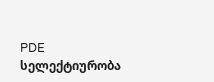PDE სელექტიურობა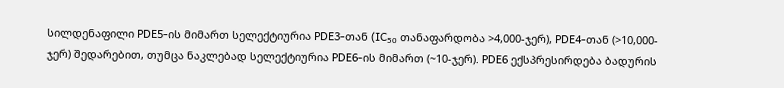სილდენაფილი PDE5-ის მიმართ სელექტიურია PDE3-თან (IC₅₀ თანაფარდობა >4,000-ჯერ), PDE4-თან (>10,000-ჯერ) შედარებით, თუმცა ნაკლებად სელექტიურია PDE6-ის მიმართ (~10-ჯერ). PDE6 ექსპრესირდება ბადურის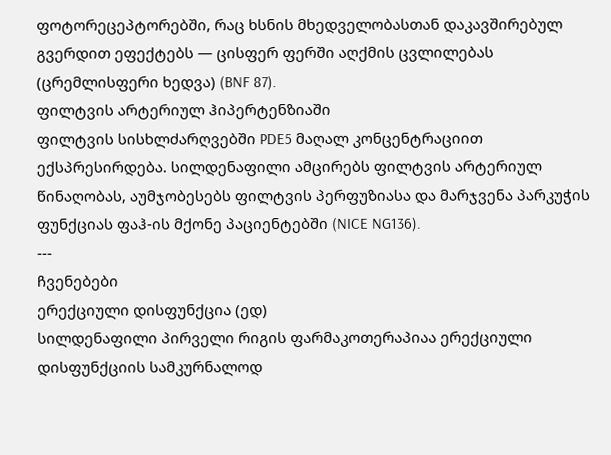ფოტორეცეპტორებში, რაც ხსნის მხედველობასთან დაკავშირებულ გვერდით ეფექტებს — ცისფერ ფერში აღქმის ცვლილებას (ცრემლისფერი ხედვა) (BNF 87).
ფილტვის არტერიულ ჰიპერტენზიაში
ფილტვის სისხლძარღვებში PDE5 მაღალ კონცენტრაციით ექსპრესირდება. სილდენაფილი ამცირებს ფილტვის არტერიულ წინაღობას, აუმჯობესებს ფილტვის პერფუზიასა და მარჯვენა პარკუჭის ფუნქციას ფაჰ-ის მქონე პაციენტებში (NICE NG136).
---
ჩვენებები
ერექციული დისფუნქცია (ედ)
სილდენაფილი პირველი რიგის ფარმაკოთერაპიაა ერექციული დისფუნქციის სამკურნალოდ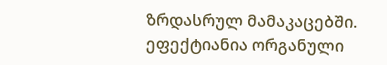ზრდასრულ მამაკაცებში. ეფექტიანია ორგანული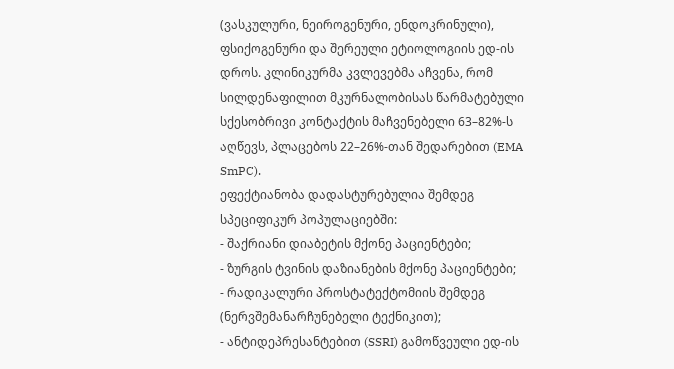(ვასკულური, ნეიროგენური, ენდოკრინული), ფსიქოგენური და შერეული ეტიოლოგიის ედ-ის დროს. კლინიკურმა კვლევებმა აჩვენა, რომ სილდენაფილით მკურნალობისას წარმატებული სქესობრივი კონტაქტის მაჩვენებელი 63–82%-ს აღწევს, პლაცებოს 22–26%-თან შედარებით (EMA SmPC).
ეფექტიანობა დადასტურებულია შემდეგ სპეციფიკურ პოპულაციებში:
- შაქრიანი დიაბეტის მქონე პაციენტები;
- ზურგის ტვინის დაზიანების მქონე პაციენტები;
- რადიკალური პროსტატექტომიის შემდეგ (ნერვშემანარჩუნებელი ტექნიკით);
- ანტიდეპრესანტებით (SSRI) გამოწვეული ედ-ის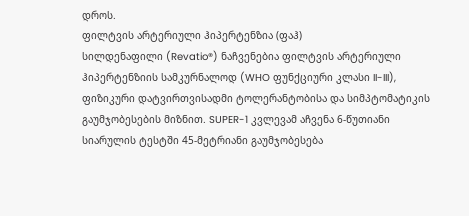დროს.
ფილტვის არტერიული ჰიპერტენზია (ფაჰ)
სილდენაფილი (Revatio®) ნაჩვენებია ფილტვის არტერიული ჰიპერტენზიის სამკურნალოდ (WHO ფუნქციური კლასი II-III), ფიზიკური დატვირთვისადმი ტოლერანტობისა და სიმპტომატიკის გაუმჯობესების მიზნით. SUPER-1 კვლევამ აჩვენა 6-წუთიანი სიარულის ტესტში 45-მეტრიანი გაუმჯობესება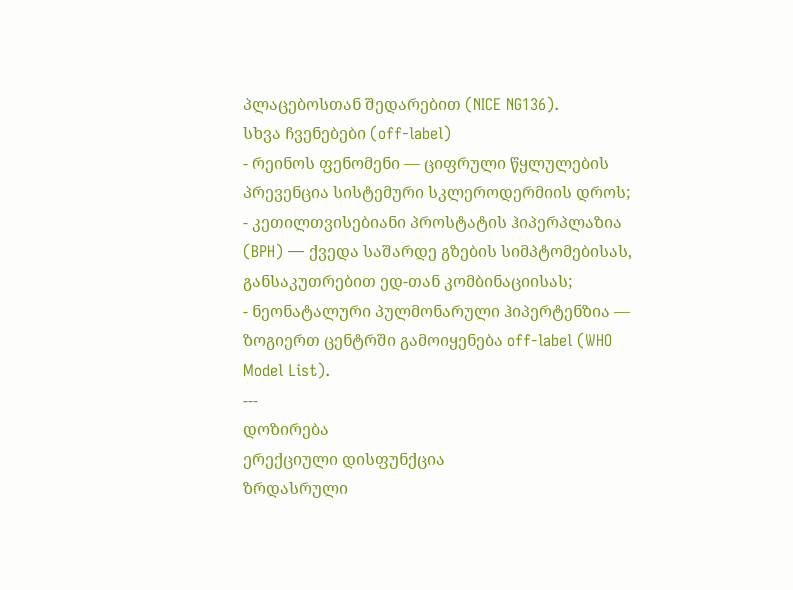პლაცებოსთან შედარებით (NICE NG136).
სხვა ჩვენებები (off-label)
- რეინოს ფენომენი — ციფრული წყლულების პრევენცია სისტემური სკლეროდერმიის დროს;
- კეთილთვისებიანი პროსტატის ჰიპერპლაზია (BPH) — ქვედა საშარდე გზების სიმპტომებისას, განსაკუთრებით ედ-თან კომბინაციისას;
- ნეონატალური პულმონარული ჰიპერტენზია — ზოგიერთ ცენტრში გამოიყენება off-label (WHO Model List).
---
დოზირება
ერექციული დისფუნქცია
ზრდასრული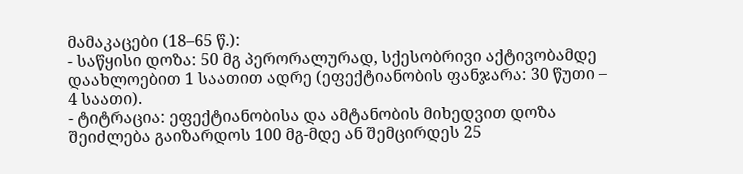მამაკაცები (18–65 წ.):
- საწყისი დოზა: 50 მგ პერორალურად, სქესობრივი აქტივობამდე დაახლოებით 1 საათით ადრე (ეფექტიანობის ფანჯარა: 30 წუთი – 4 საათი).
- ტიტრაცია: ეფექტიანობისა და ამტანობის მიხედვით დოზა შეიძლება გაიზარდოს 100 მგ-მდე ან შემცირდეს 25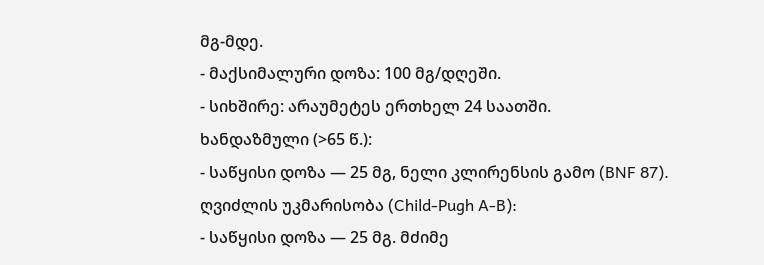მგ-მდე.
- მაქსიმალური დოზა: 100 მგ/დღეში.
- სიხშირე: არაუმეტეს ერთხელ 24 საათში.
ხანდაზმული (>65 წ.):
- საწყისი დოზა — 25 მგ, ნელი კლირენსის გამო (BNF 87).
ღვიძლის უკმარისობა (Child-Pugh A-B):
- საწყისი დოზა — 25 მგ. მძიმე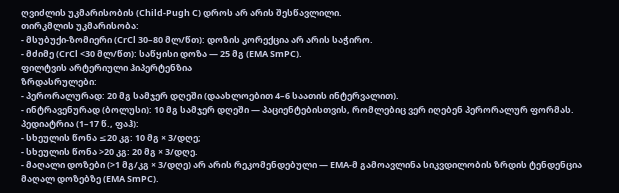ღვიძლის უკმარისობის (Child-Pugh C) დროს არ არის შესწავლილი.
თირკმლის უკმარისობა:
- მსუბუქი-ზომიერი (CrCl 30–80 მლ/წთ): დოზის კორექცია არ არის საჭირო.
- მძიმე (CrCl <30 მლ/წთ): საწყისი დოზა — 25 მგ (EMA SmPC).
ფილტვის არტერიული ჰიპერტენზია
ზრდასრულები:
- პერორალურად: 20 მგ სამჯერ დღეში (დაახლოებით 4–6 საათის ინტერვალით).
- ინტრავენურად (ბოლუსი): 10 მგ სამჯერ დღეში — პაციენტებისთვის, რომლებიც ვერ იღებენ პერორალურ ფორმას.
პედიატრია (1–17 წ., ფაჰ):
- სხეულის წონა ≤20 კგ: 10 მგ × 3/დღე;
- სხეულის წონა >20 კგ: 20 მგ × 3/დღე.
- მაღალი დოზები (>1 მგ/კგ × 3/დღე) არ არის რეკომენდებული — EMA-მ გამოავლინა სიკვდილობის ზრდის ტენდენცია მაღალ დოზებზე (EMA SmPC).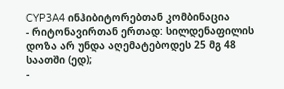CYP3A4 ინჰიბიტორებთან კომბინაცია
- რიტონავირთან ერთად: სილდენაფილის დოზა არ უნდა აღემატებოდეს 25 მგ 48 საათში (ედ);
-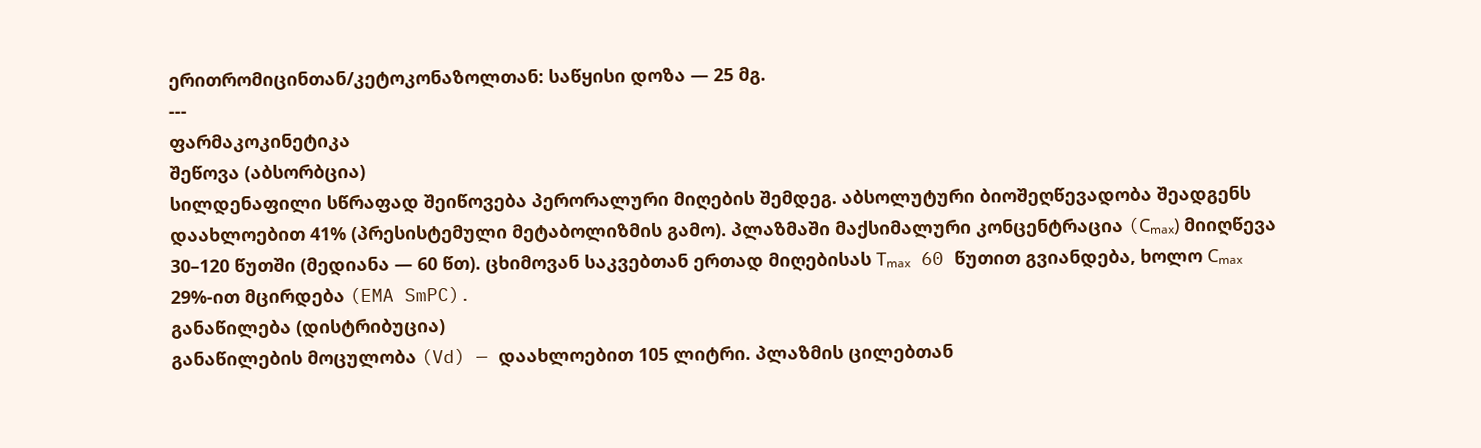ერითრომიცინთან/კეტოკონაზოლთან: საწყისი დოზა — 25 მგ.
---
ფარმაკოკინეტიკა
შეწოვა (აბსორბცია)
სილდენაფილი სწრაფად შეიწოვება პერორალური მიღების შემდეგ. აბსოლუტური ბიოშეღწევადობა შეადგენს დაახლოებით 41% (პრესისტემული მეტაბოლიზმის გამო). პლაზმაში მაქსიმალური კონცენტრაცია (Cₘₐₓ) მიიღწევა 30–120 წუთში (მედიანა — 60 წთ). ცხიმოვან საკვებთან ერთად მიღებისას Tₘₐₓ 60 წუთით გვიანდება, ხოლო Cₘₐₓ 29%-ით მცირდება (EMA SmPC).
განაწილება (დისტრიბუცია)
განაწილების მოცულობა (Vd) — დაახლოებით 105 ლიტრი. პლაზმის ცილებთან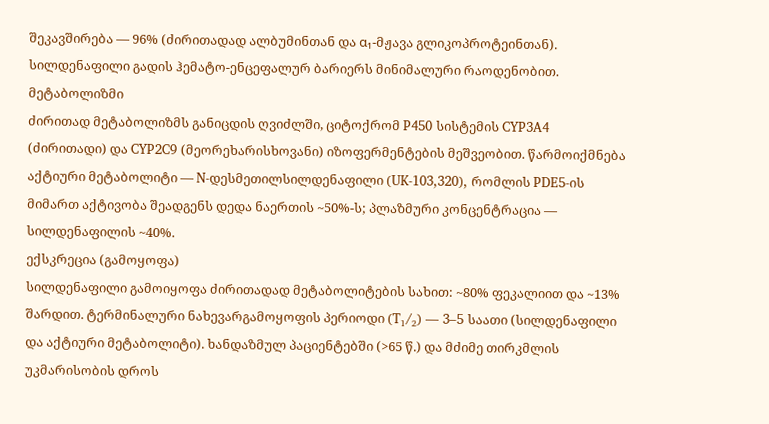შეკავშირება — 96% (ძირითადად ალბუმინთან და α₁-მჟავა გლიკოპროტეინთან). სილდენაფილი გადის ჰემატო-ენცეფალურ ბარიერს მინიმალური რაოდენობით.
მეტაბოლიზმი
ძირითად მეტაბოლიზმს განიცდის ღვიძლში, ციტოქრომ P450 სისტემის CYP3A4 (ძირითადი) და CYP2C9 (მეორეხარისხოვანი) იზოფერმენტების მეშვეობით. წარმოიქმნება აქტიური მეტაბოლიტი — N-დესმეთილსილდენაფილი (UK-103,320), რომლის PDE5-ის მიმართ აქტივობა შეადგენს დედა ნაერთის ~50%-ს; პლაზმური კონცენტრაცია — სილდენაფილის ~40%.
ექსკრეცია (გამოყოფა)
სილდენაფილი გამოიყოფა ძირითადად მეტაბოლიტების სახით: ~80% ფეკალიით და ~13% შარდით. ტერმინალური ნახევარგამოყოფის პერიოდი (T₁/₂) — 3–5 საათი (სილდენაფილი და აქტიური მეტაბოლიტი). ხანდაზმულ პაციენტებში (>65 წ.) და მძიმე თირკმლის უკმარისობის დროს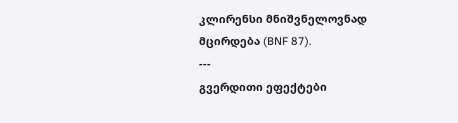კლირენსი მნიშვნელოვნად მცირდება (BNF 87).
---
გვერდითი ეფექტები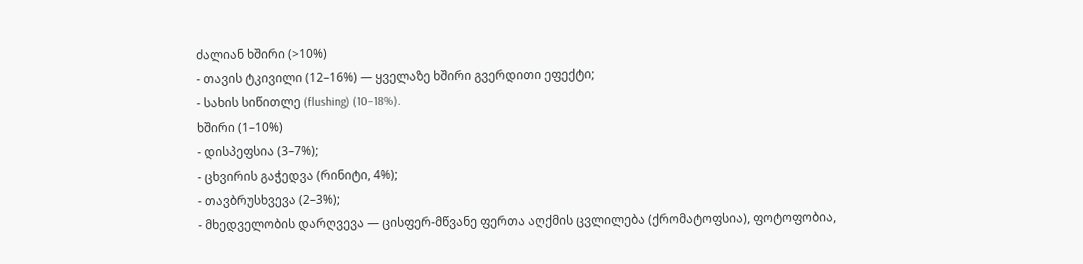ძალიან ხშირი (>10%)
- თავის ტკივილი (12–16%) — ყველაზე ხშირი გვერდითი ეფექტი;
- სახის სიწითლე (flushing) (10–18%).
ხშირი (1–10%)
- დისპეფსია (3–7%);
- ცხვირის გაჭედვა (რინიტი, 4%);
- თავბრუსხვევა (2–3%);
- მხედველობის დარღვევა — ცისფერ-მწვანე ფერთა აღქმის ცვლილება (ქრომატოფსია), ფოტოფობია,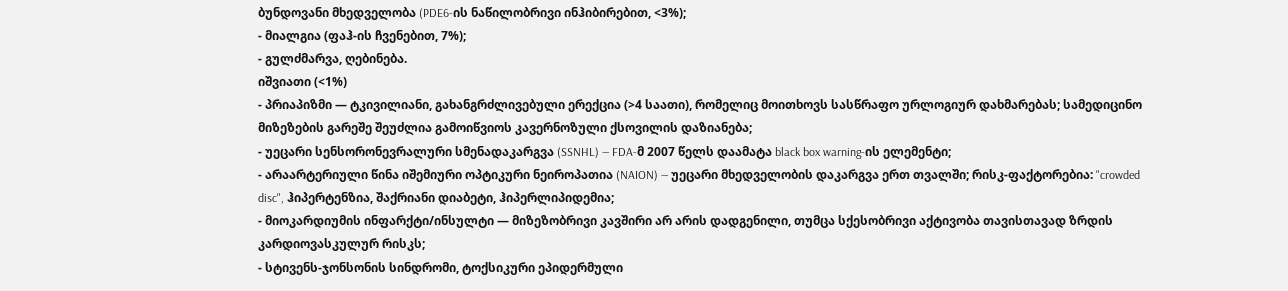ბუნდოვანი მხედველობა (PDE6-ის ნაწილობრივი ინჰიბირებით, <3%);
- მიალგია (ფაჰ-ის ჩვენებით, 7%);
- გულძმარვა, ღებინება.
იშვიათი (<1%)
- პრიაპიზმი — ტკივილიანი, გახანგრძლივებული ერექცია (>4 საათი), რომელიც მოითხოვს სასწრაფო ურლოგიურ დახმარებას; სამედიცინო მიზეზების გარეშე შეუძლია გამოიწვიოს კავერნოზული ქსოვილის დაზიანება;
- უეცარი სენსორონევრალური სმენადაკარგვა (SSNHL) — FDA-მ 2007 წელს დაამატა black box warning-ის ელემენტი;
- არაარტერიული წინა იშემიური ოპტიკური ნეიროპათია (NAION) — უეცარი მხედველობის დაკარგვა ერთ თვალში; რისკ-ფაქტორებია: "crowded disc", ჰიპერტენზია, შაქრიანი დიაბეტი, ჰიპერლიპიდემია;
- მიოკარდიუმის ინფარქტი/ინსულტი — მიზეზობრივი კავშირი არ არის დადგენილი, თუმცა სქესობრივი აქტივობა თავისთავად ზრდის კარდიოვასკულურ რისკს;
- სტივენს-ჯონსონის სინდრომი, ტოქსიკური ეპიდერმული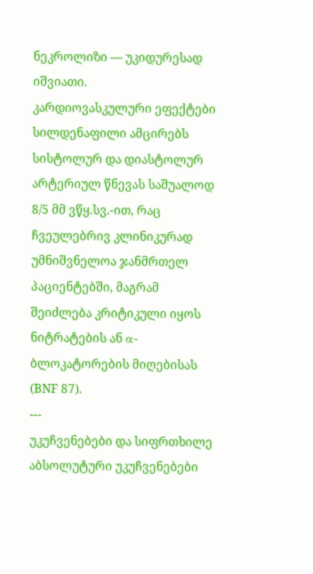ნეკროლიზი — უკიდურესად იშვიათი.
კარდიოვასკულური ეფექტები
სილდენაფილი ამცირებს სისტოლურ და დიასტოლურ არტერიულ წნევას საშუალოდ 8/5 მმ ვწყ.სვ.-ით, რაც ჩვეულებრივ კლინიკურად უმნიშვნელოა ჯანმრთელ პაციენტებში, მაგრამ შეიძლება კრიტიკული იყოს ნიტრატების ან α-ბლოკატორების მიღებისას (BNF 87).
---
უკუჩვენებები და სიფრთხილე
აბსოლუტური უკუჩვენებები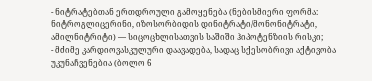- ნიტრატებთან ერთდროული გამოყენება (ნებისმიერი ფორმა: ნიტროგლიცერინი, იზოსორბიდის დინიტრატი/მონონიტრატი, ამილნიტრიტი) — სიცოცხლისათვის საშიში ჰიპოტენზიის რისკი;
- მძიმე კარდიოვასკულური დაავადება, სადაც სქესობრივი აქტივობა უკუნაჩვენებია (ბოლო 6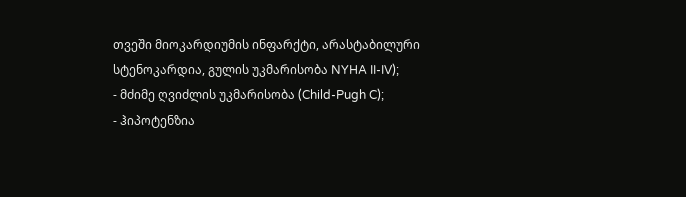თვეში მიოკარდიუმის ინფარქტი, არასტაბილური სტენოკარდია, გულის უკმარისობა NYHA II-IV);
- მძიმე ღვიძლის უკმარისობა (Child-Pugh C);
- ჰიპოტენზია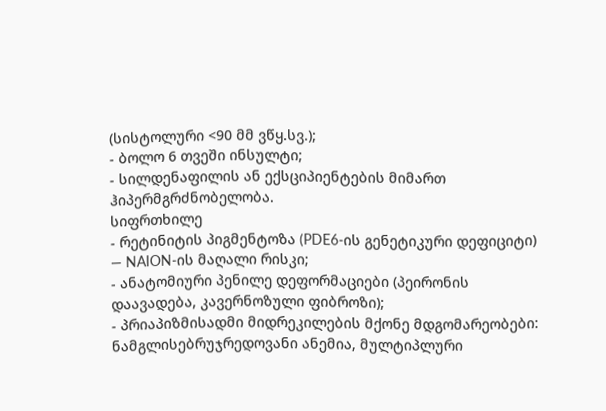(სისტოლური <90 მმ ვწყ.სვ.);
- ბოლო 6 თვეში ინსულტი;
- სილდენაფილის ან ექსციპიენტების მიმართ ჰიპერმგრძნობელობა.
სიფრთხილე
- რეტინიტის პიგმენტოზა (PDE6-ის გენეტიკური დეფიციტი) — NAION-ის მაღალი რისკი;
- ანატომიური პენილე დეფორმაციები (პეირონის დაავადება, კავერნოზული ფიბროზი);
- პრიაპიზმისადმი მიდრეკილების მქონე მდგომარეობები: ნამგლისებრუჯრედოვანი ანემია, მულტიპლური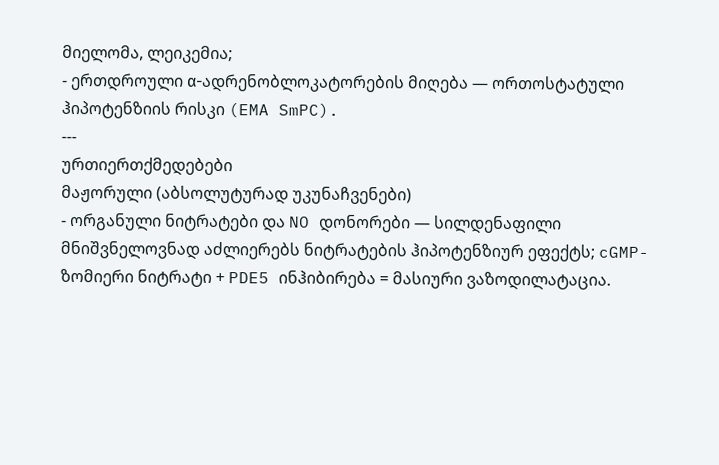მიელომა, ლეიკემია;
- ერთდროული α-ადრენობლოკატორების მიღება — ორთოსტატული ჰიპოტენზიის რისკი (EMA SmPC).
---
ურთიერთქმედებები
მაჟორული (აბსოლუტურად უკუნაჩვენები)
- ორგანული ნიტრატები და NO დონორები — სილდენაფილი მნიშვნელოვნად აძლიერებს ნიტრატების ჰიპოტენზიურ ეფექტს; cGMP-ზომიერი ნიტრატი + PDE5 ინჰიბირება = მასიური ვაზოდილატაცია.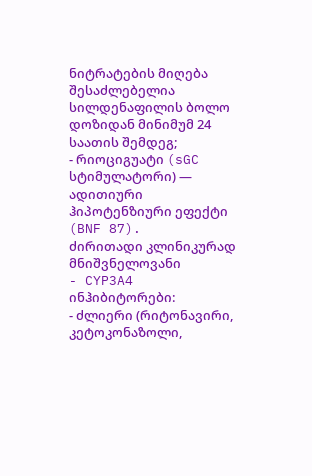ნიტრატების მიღება შესაძლებელია სილდენაფილის ბოლო დოზიდან მინიმუმ 24 საათის შემდეგ;
- რიოციგუატი (sGC სტიმულატორი) — ადითიური ჰიპოტენზიური ეფექტი (BNF 87).
ძირითადი კლინიკურად მნიშვნელოვანი
- CYP3A4 ინჰიბიტორები:
- ძლიერი (რიტონავირი, კეტოკონაზოლი,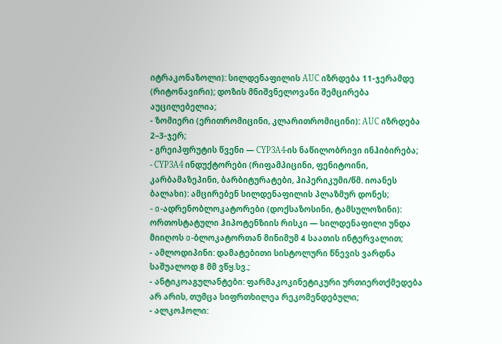იტრაკონაზოლი): სილდენაფილის AUC იზრდება 11-ჯერამდე (რიტონავირი); დოზის მნიშვნელოვანი შემცირება აუცილებელია;
- ზომიერი (ერითრომიცინი, კლარითრომიცინი): AUC იზრდება 2–3-ჯერ;
- გრეიპფრუტის წვენი — CYP3A4-ის ნაწილობრივი ინჰიბირება;
- CYP3A4 ინდუქტორები (რიფამპიცინი, ფენიტოინი, კარბამაზეპინი, ბარბიტურატები, ჰიპერიკუმი/წმ. იოანეს ბალახი): ამცირებენ სილდენაფილის პლაზმურ დონეს;
- α-ადრენობლოკატორები (დოქსაზოსინი, ტამსულოზინი): ორთოსტატული ჰიპოტენზიის რისკი — სილდენაფილი უნდა მიიღოს α-ბლოკატორთან მინიმუმ 4 საათის ინტერვალით;
- ამლოდიპინი: დამატებითი სისტოლური წნევის ვარდნა საშუალოდ 8 მმ ვწყ.სვ.;
- ანტიკოაგულანტები: ფარმაკოკინეტიკური ურთიერთქმედება არ არის, თუმცა სიფრთხილეა რეკომენდებული;
- ალკოჰოლი: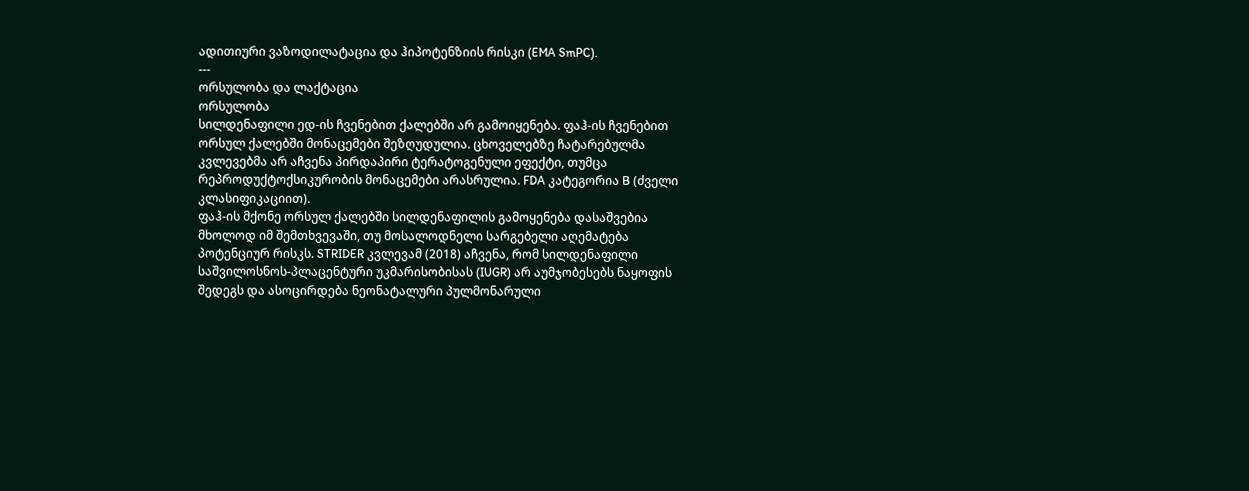ადითიური ვაზოდილატაცია და ჰიპოტენზიის რისკი (EMA SmPC).
---
ორსულობა და ლაქტაცია
ორსულობა
სილდენაფილი ედ-ის ჩვენებით ქალებში არ გამოიყენება. ფაჰ-ის ჩვენებით ორსულ ქალებში მონაცემები შეზღუდულია. ცხოველებზე ჩატარებულმა კვლევებმა არ აჩვენა პირდაპირი ტერატოგენული ეფექტი, თუმცა რეპროდუქტოქსიკურობის მონაცემები არასრულია. FDA კატეგორია B (ძველი კლასიფიკაციით).
ფაჰ-ის მქონე ორსულ ქალებში სილდენაფილის გამოყენება დასაშვებია მხოლოდ იმ შემთხვევაში, თუ მოსალოდნელი სარგებელი აღემატება პოტენციურ რისკს. STRIDER კვლევამ (2018) აჩვენა, რომ სილდენაფილი საშვილოსნოს-პლაცენტური უკმარისობისას (IUGR) არ აუმჯობესებს ნაყოფის შედეგს და ასოცირდება ნეონატალური პულმონარული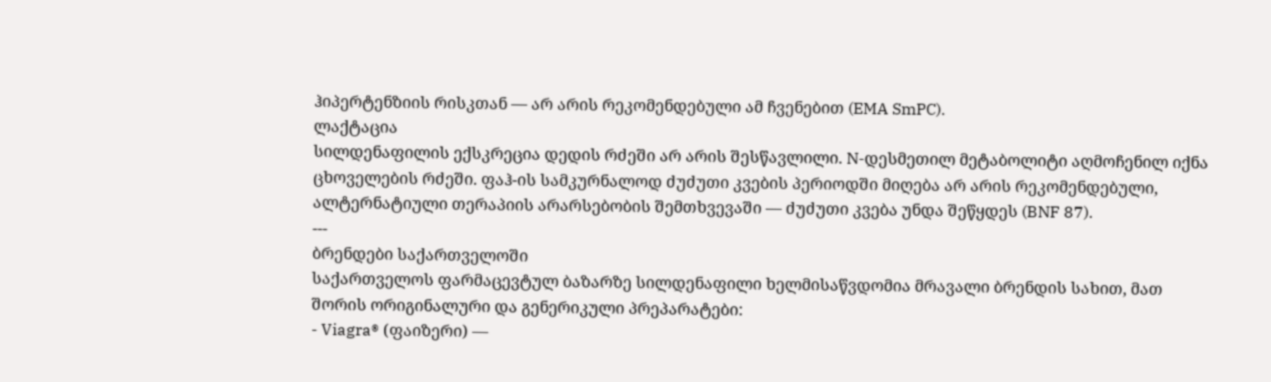ჰიპერტენზიის რისკთან — არ არის რეკომენდებული ამ ჩვენებით (EMA SmPC).
ლაქტაცია
სილდენაფილის ექსკრეცია დედის რძეში არ არის შესწავლილი. N-დესმეთილ მეტაბოლიტი აღმოჩენილ იქნა ცხოველების რძეში. ფაჰ-ის სამკურნალოდ ძუძუთი კვების პერიოდში მიღება არ არის რეკომენდებული, ალტერნატიული თერაპიის არარსებობის შემთხვევაში — ძუძუთი კვება უნდა შეწყდეს (BNF 87).
---
ბრენდები საქართველოში
საქართველოს ფარმაცევტულ ბაზარზე სილდენაფილი ხელმისაწვდომია მრავალი ბრენდის სახით, მათ შორის ორიგინალური და გენერიკული პრეპარატები:
- Viagra® (ფაიზერი) —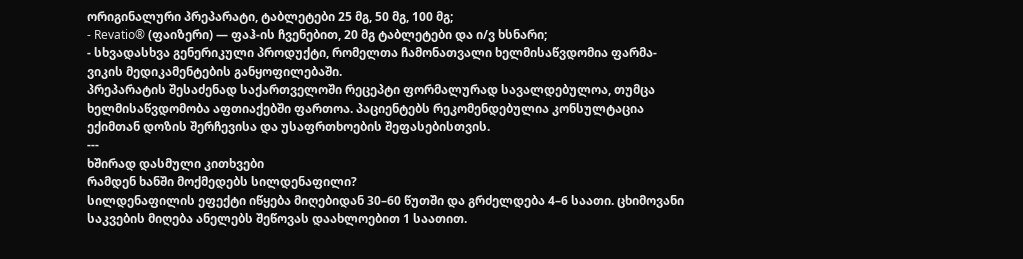ორიგინალური პრეპარატი, ტაბლეტები 25 მგ, 50 მგ, 100 მგ;
- Revatio® (ფაიზერი) — ფაჰ-ის ჩვენებით, 20 მგ ტაბლეტები და ი/ვ ხსნარი;
- სხვადასხვა გენერიკული პროდუქტი, რომელთა ჩამონათვალი ხელმისაწვდომია ფარმა-ვიკის მედიკამენტების განყოფილებაში.
პრეპარატის შესაძენად საქართველოში რეცეპტი ფორმალურად სავალდებულოა, თუმცა ხელმისაწვდომობა აფთიაქებში ფართოა. პაციენტებს რეკომენდებულია კონსულტაცია ექიმთან დოზის შერჩევისა და უსაფრთხოების შეფასებისთვის.
---
ხშირად დასმული კითხვები
რამდენ ხანში მოქმედებს სილდენაფილი?
სილდენაფილის ეფექტი იწყება მიღებიდან 30–60 წუთში და გრძელდება 4–6 საათი. ცხიმოვანი საკვების მიღება ანელებს შეწოვას დაახლოებით 1 საათით.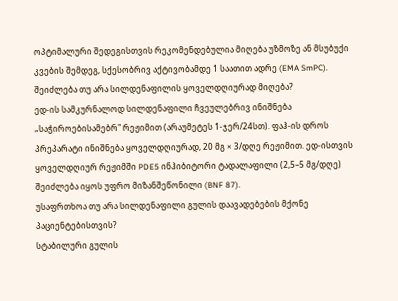ოპტიმალური შედეგისთვის რეკომენდებულია მიღება უზმოზე ან მსუბუქი კვების შემდეგ, სქესობრივ აქტივობამდე 1 საათით ადრე (EMA SmPC).
შეიძლება თუ არა სილდენაფილის ყოველდღიურად მიღება?
ედ-ის სამკურნალოდ სილდენაფილი ჩვეულებრივ ინიშნება „საჭიროებისამებრ" რეჟიმით (არაუმეტეს 1-ჯერ/24სთ). ფაჰ-ის დროს პრეპარატი ინიშნება ყოველდღიურად, 20 მგ × 3/დღე რეჟიმით. ედ-ისთვის ყოველდღიურ რეჟიმში PDE5 ინჰიბიტორი ტადალაფილი (2,5–5 მგ/დღე) შეიძლება იყოს უფრო მიზანშეწონილი (BNF 87).
უსაფრთხოა თუ არა სილდენაფილი გულის დაავადებების მქონე პაციენტებისთვის?
სტაბილური გულის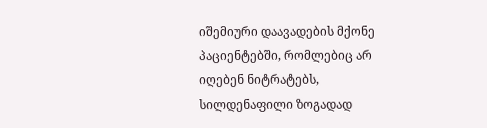იშემიური დაავადების მქონე პაციენტებში, რომლებიც არ იღებენ ნიტრატებს, სილდენაფილი ზოგადად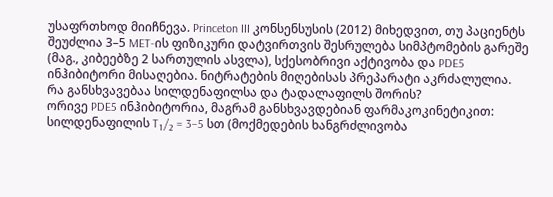უსაფრთხოდ მიიჩნევა. Princeton III კონსენსუსის (2012) მიხედვით, თუ პაციენტს შეუძლია 3–5 MET-ის ფიზიკური დატვირთვის შესრულება სიმპტომების გარეშე (მაგ., კიბეებზე 2 სართულის ასვლა), სქესობრივი აქტივობა და PDE5 ინჰიბიტორი მისაღებია. ნიტრატების მიღებისას პრეპარატი აკრძალულია.
რა განსხვავებაა სილდენაფილსა და ტადალაფილს შორის?
ორივე PDE5 ინჰიბიტორია, მაგრამ განსხვავდებიან ფარმაკოკინეტიკით: სილდენაფილის T₁/₂ = 3–5 სთ (მოქმედების ხანგრძლივობა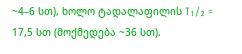~4–6 სთ), ხოლო ტადალაფილის T₁/₂ = 17,5 სთ (მოქმედება ~36 სთ).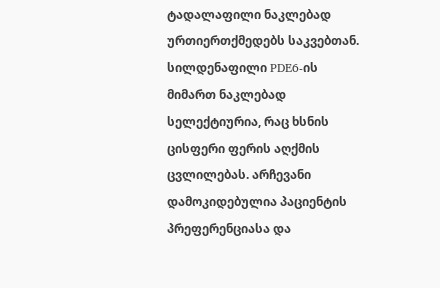ტადალაფილი ნაკლებად ურთიერთქმედებს საკვებთან. სილდენაფილი PDE6-ის მიმართ ნაკლებად სელექტიურია, რაც ხსნის ცისფერი ფერის აღქმის ცვლილებას. არჩევანი დამოკიდებულია პაციენტის პრეფერენციასა და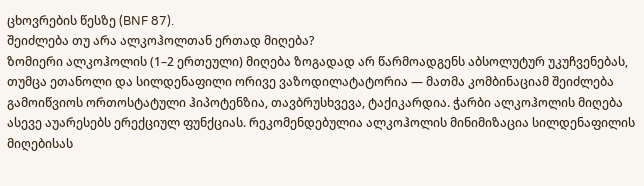ცხოვრების წესზე (BNF 87).
შეიძლება თუ არა ალკოჰოლთან ერთად მიღება?
ზომიერი ალკოჰოლის (1–2 ერთეული) მიღება ზოგადად არ წარმოადგენს აბსოლუტურ უკუჩვენებას, თუმცა ეთანოლი და სილდენაფილი ორივე ვაზოდილატატორია — მათმა კომბინაციამ შეიძლება გამოიწვიოს ორთოსტატული ჰიპოტენზია, თავბრუსხვევა, ტაქიკარდია. ჭარბი ალკოჰოლის მიღება ასევე აუარესებს ერექციულ ფუნქციას. რეკომენდებულია ალკოჰოლის მინიმიზაცია სილდენაფილის მიღებისას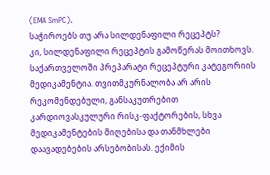(EMA SmPC).
საჭიროებს თუ არა სილდენაფილი რეცეპტს?
კი, სილდენაფილი რეცეპტის გამოწერას მოითხოვს. საქართველოში პრეპარატი რეცეპტური კატეგორიის მედიკამენტია. თვითმკურნალობა არ არის რეკომენდებული, განსაკუთრებით კარდიოვასკულური რისკ-ფაქტორების, სხვა მედიკამენტების მიღებისა და თანმხლები დაავადებების არსებობისას. ექიმის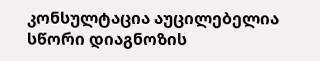კონსულტაცია აუცილებელია სწორი დიაგნოზის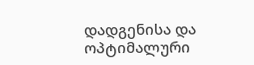დადგენისა და ოპტიმალური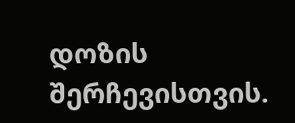დოზის შერჩევისთვის.